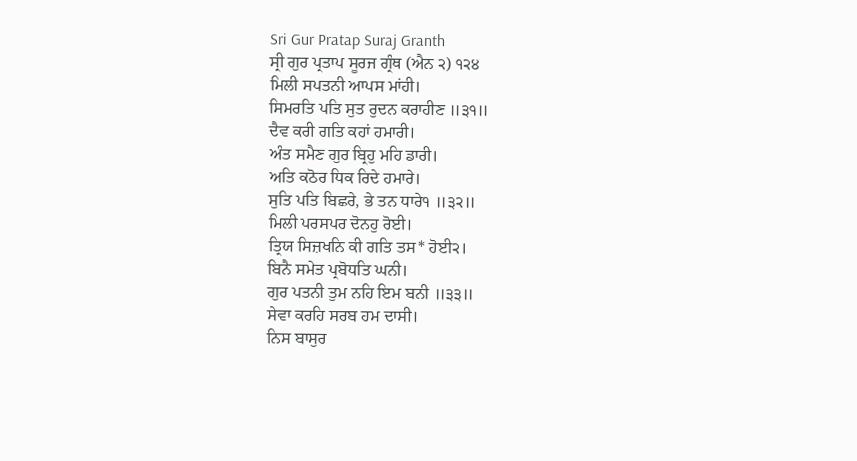Sri Gur Pratap Suraj Granth
ਸ੍ਰੀ ਗੁਰ ਪ੍ਰਤਾਪ ਸੂਰਜ ਗ੍ਰੰਥ (ਐਨ ੨) ੧੨੪
ਮਿਲੀ ਸਪਤਨੀ ਆਪਸ ਮਾਂਹੀ।
ਸਿਮਰਤਿ ਪਤਿ ਸੁਤ ਰੁਦਨ ਕਰਾਹੀਣ ॥੩੧॥
ਦੈਵ ਕਰੀ ਗਤਿ ਕਹਾਂ ਹਮਾਰੀ।
ਅੰਤ ਸਮੈਣ ਗੁਰ ਬ੍ਰਿਹੁ ਮਹਿ ਡਾਰੀ।
ਅਤਿ ਕਠੋਰ ਧਿਕ ਰਿਦੇ ਹਮਾਰੇ।
ਸੁਤਿ ਪਤਿ ਬਿਛਰੇ, ਭੇ ਤਨ ਧਾਰੇ੧ ॥੩੨॥
ਮਿਲੀ ਪਰਸਪਰ ਦੋਨਹੁ ਰੋਈ।
ਤ੍ਰਿਯ ਸਿਜ਼ਖਨਿ ਕੀ ਗਤਿ ਤਸ* ਹੋਈ੨।
ਬਿਨੈ ਸਮੇਤ ਪ੍ਰਬੋਧਤਿ ਘਨੀ।
ਗੁਰ ਪਤਨੀ ਤੁਮ ਨਹਿ ਇਮ ਬਨੀ ॥੩੩॥
ਸੇਵਾ ਕਰਹਿ ਸਰਬ ਹਮ ਦਾਸੀ।
ਨਿਸ ਬਾਸੁਰ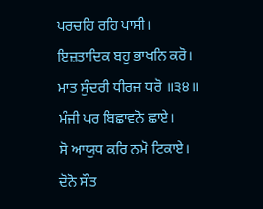ਪਰਚਹਿ ਰਹਿ ਪਾਸੀ।
ਇਜ਼ਤਾਦਿਕ ਬਹੁ ਭਾਖਨਿ ਕਰੋ।
ਮਾਤ ਸੁੰਦਰੀ ਧੀਰਜ ਧਰੋ ॥੩੪॥
ਮੰਜੀ ਪਰ ਬਿਛਾਵਨੋ ਛਾਏ।
ਸੋ ਆਯੁਧ ਕਰਿ ਨਮੋ ਟਿਕਾਏ।
ਦੋਨੋ ਸੌਤ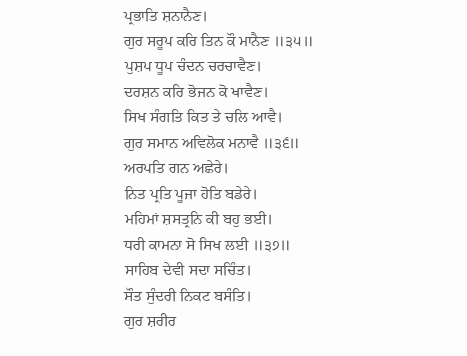ਪ੍ਰਭਾਤਿ ਸ਼ਨਾਨੈਣ।
ਗੁਰ ਸਰੂਪ ਕਰਿ ਤਿਨ ਕੌ ਮਾਨੈਣ ॥੩੫॥
ਪੁਸ਼ਪ ਧੂਪ ਚੰਦਨ ਚਰਚਾਵੈਣ।
ਦਰਸ਼ਨ ਕਰਿ ਭੋਜਨ ਕੋ ਖਾਵੈਣ।
ਸਿਖ ਸੰਗਤਿ ਕਿਤ ਤੇ ਚਲਿ ਆਵੈ।
ਗੁਰ ਸਮਾਨ ਅਵਿਲੋਕ ਮਨਾਵੈ ॥੩੬॥
ਅਰਪਤਿ ਗਨ ਅਛੇਰੇ।
ਨਿਤ ਪ੍ਰਤਿ ਪੂਜਾ ਹੋਤਿ ਬਡੇਰੇ।
ਮਹਿਮਾਂ ਸ਼ਸਤ੍ਰਨਿ ਕੀ ਬਹੁ ਭਈ।
ਧਰੀ ਕਾਮਨਾ ਸੋ ਸਿਖ ਲਈ ॥੩੭॥
ਸਾਹਿਬ ਦੇਵੀ ਸਦਾ ਸਚਿੰਤ।
ਸੌਤ ਸੁੰਦਰੀ ਨਿਕਟ ਬਸੰਤਿ।
ਗੁਰ ਸ਼ਰੀਰ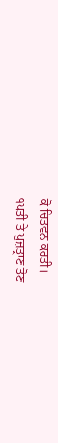ਕੋ ਚਿਤਵਨ ਕਰਤੀ।
੧ਪਤੀ ਤੇ ਪੁਜ਼ਤ੍ਰਾਣ ਤੋਣ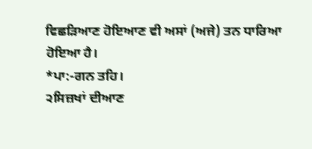ਵਿਛੜਿਆਣ ਹੋਇਆਣ ਵੀ ਅਸਾਂ (ਅਜੇ) ਤਨ ਧਾਰਿਆ ਹੋਇਆ ਹੈ।
*ਪਾ:-ਗਨ ਤਹਿ।
੨ਸਿਜ਼ਖਾਂ ਦੀਆਣ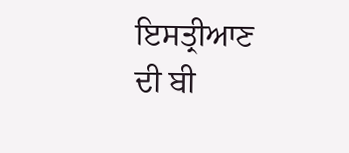ਇਸਤ੍ਰੀਆਣ ਦੀ ਬੀ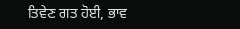ਤਿਵੇਣ ਗਤ ਹੋਈ, ਭਾਵ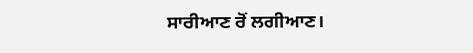ਸਾਰੀਆਣ ਰੋਂ ਲਗੀਆਣ।